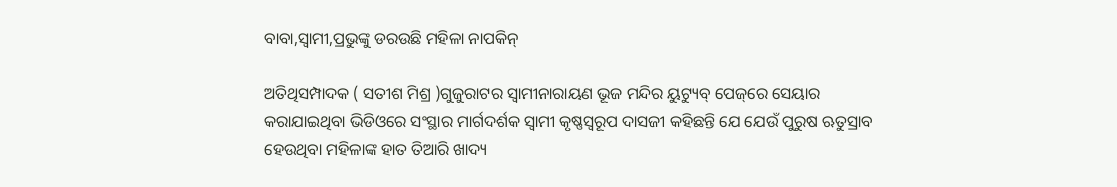ବାବା,ସ୍ୱାମୀ,ପ୍ରଭୁଙ୍କୁ ଡରଉଛି ମହିଳା ନାପକିନ୍

ଅତିଥିସମ୍ପାଦକ ( ସତୀଶ ମିଶ୍ର )ଗୁଜୁରାଟର ସ୍ୱାମୀନାରାୟଣ ଭୂଜ ମନ୍ଦିର ୟୁଟ୍ୟୁବ୍‌ ପେଜ୍‌ରେ ସେୟାର କରାଯାଇଥିବା ଭିଡିଓରେ ସଂସ୍ଥାର ମାର୍ଗଦର୍ଶକ ସ୍ୱାମୀ କୃଷ୍ଣସ୍ୱରୂପ ଦାସଜୀ କହିଛନ୍ତି ଯେ ଯେଉଁ ପୁରୁଷ ଋତୁସ୍ରାବ ହେଉଥିବା ମହିଳାଙ୍କ ହାତ ତିଆରି ଖାଦ୍ୟ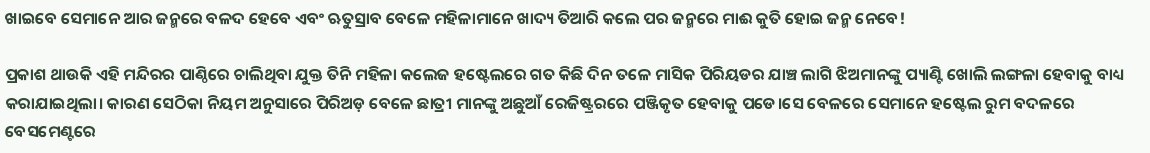ଖାଇବେ ସେମାନେ ଆର ଜନ୍ମରେ ବଳଦ ହେବେ ଏବଂ ଋତୁସ୍ରାବ ବେଳେ ମହିଳାମାନେ ଖାଦ୍ୟ ତିଆରି କଲେ ପର ଜନ୍ମରେ ମାଈ କୁତି ହୋଇ ଜନ୍ମ ନେବେ!

ପ୍ରକାଶ ଥାଉକି ଏହି ମନ୍ଦିରର ପାଣ୍ଠିରେ ଚାଲିଥିବା ଯୁକ୍ତ ତିନି ମହିଳା କଲେଜ ହଷ୍ଟେଲରେ ଗତ କିଛି ଦିନ ତଳେ ମାସିକ ପିରିୟଡର ଯାଞ୍ଚ ଲାଗି ଝିଅମାନଙ୍କୁ ପ୍ୟାଣ୍ଟି ଖୋଲି ଲଙ୍ଗଳା ହେବାକୁ ବାଧ୍ୟ କରାଯାଇଥିଲା। କାରଣ ସେଠିକା ନିୟମ ଅନୁସାରେ ପିରିଅଡ଼ ବେଳେ ଛାତ୍ରୀ ମାନଙ୍କୁ ଅଛୁଆଁ ରେଜିଷ୍ଟ୍ରରରେ ପଞ୍ଜିକୃତ ହେବାକୁ ପଡେ।ସେ ବେଳରେ ସେମାନେ ହଷ୍ଟେଲ ରୁମ ବଦଳରେ ବେସମେଣ୍ଟରେ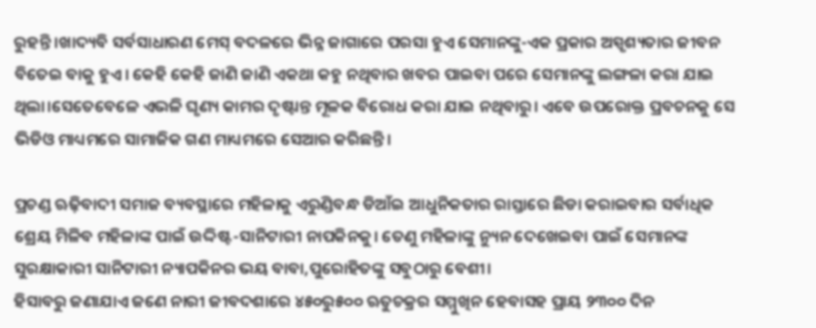ରୁହନ୍ତି।ଖାଦ୍ୟବି ସର୍ବସାଧାରଣ ମେସ୍ ବଦଳରେ ଭିନ୍ନ ଜାଗାରେ ପରସା ହୁଏ ସେମାନଙ୍କୁ-ଏକ ପ୍ରକାର ଅସ୍ପୃଶ୍ୟତାର ଜୀବନ ବିତେଇ ବାକୁ ହୁଏ। କେହି କେହି ଜାଣି ଜାଣି ଏକଥା କହୁ ନଥିବାର ଖବର ପାଇବା ପରେ ସେମାନଙ୍କୁ ଲଙ୍ଗଳା କରା ଯାଇ ଥିଲା।ସେତେବେଳେ ଏଭଳି ଘୃଣ୍ୟ କାମର ଦୃଷ୍ଟାନ୍ତ ମୂଳକ ବିରୋଧ କରା ଯାଇ ନଥିବାରୁ। ଏବେ ଉପରୋକ୍ତ ପ୍ରବଚନକୁ ସେ ଭିଡିଓ ମାଧ୍ୟମରେ ସାମାଜିକ ଗଣ ମାଧ୍ୟମରେ ସେଆର କରିଛନ୍ତି।

ପ୍ରଚଣ୍ଡ ଋଢ଼ିବାଦୀ ସମାଜ ବ୍ୟବସ୍ଥାରେ ମହିଳାକୁ ଏରୁଣ୍ଡିବନ୍ଧ ଡିଆଁଇ ଆଧୁନିକତାର ରାସ୍ତାରେ ଛିଡା କରାଇବାର ସର୍ବାଧିକ ଶ୍ରେୟ ମିଳିବ ମହିଳାଙ୍କ ପାଇଁ ଉଦ୍ଦିଷ୍ଟ-ସାନିଟାରୀ ନାପକିନକୁ। ତେଣୁ ମହିଳାଙ୍କୁ ନ୍ୟୁନ ଦେଖେଇବା ପାଇଁ ସେମାନଙ୍କ ସୁରକ୍ଷାକାରୀ ସାନିଟାରୀ ନ୍ୟାପକିନର ଭୟ ବାବା,ପୁରୋହିତଙ୍କୁ ସବୁଠାରୁ ବେଶୀ।
ହିସାବରୁ ଜଣାଯାଏ ଜଣେ ନାରୀ ଜୀବଦଶାରେ ୪୫୦ରୁ୫୦୦ ଋତୁଚକ୍ରର ସମ୍ମୁଖିନ ହେବାସହ ପ୍ରାୟ ୨୩୦୦ ଦିନ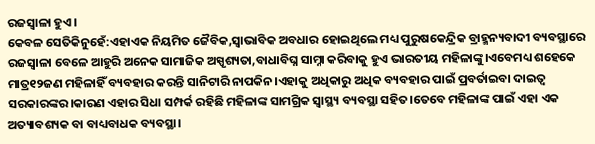ରଜସ୍ଵାଳା ହୁଏ।
କେବଳ ସେତିକିନୁହେଁ:ଏହାଏକ ନିୟମିତ ଜୈବିକ,ସ୍ୱାଭାବିକ ଅବଧାର ହୋଇଥିଲେ ମଧ୍ୟ ପୁରୁଷକେନ୍ଦ୍ରିକ ବ୍ରାହ୍ମନ୍ୟବାଦୀ ବ୍ୟବସ୍ଥାରେ ରଜସ୍ୱାଳା ବେଳେ ଆହୁରି ଅନେକ ସାମାଜିକ ଅସ୍ପୃଶ୍ୟତା,ବାଧାବିଘ୍ନ ସାମ୍ନା କରିବାକୁ ହୁଏ ଭାରତୀୟ ମହିଳାଙ୍କୁ।ଏବେମଧ୍ୟ ଶହେକେ ମାତ୍ର୧୨ଜଣ ମହିଳାହିଁ ବ୍ୟବହାର କରନ୍ତି ସାନିଟାରି ନାପକିନ।ଏହାକୁ ଅଧିକାରୁ ଅଧିକ ବ୍ୟବହାର ପାଇଁ ପ୍ରବର୍ତାଇବା ଦାଇତ୍ୱ ସରକାରଙ୍କର।କାରଣ ଏହାର ସିଧା ସମ୍ପର୍କ ରହିଛି ମହିଳାଙ୍କ ସାମଗ୍ରିକ ସ୍ୱାସ୍ଥ୍ୟ ବ୍ୟବସ୍ଥା ସହିତ।ତେବେ ମହିଳାଙ୍କ ପାଇଁ ଏହା ଏକ ଅତ୍ୟାବଶ୍ୟକ ବା ବାଧ୍ୟବାଧକ ବ୍ୟବସ୍ଥା।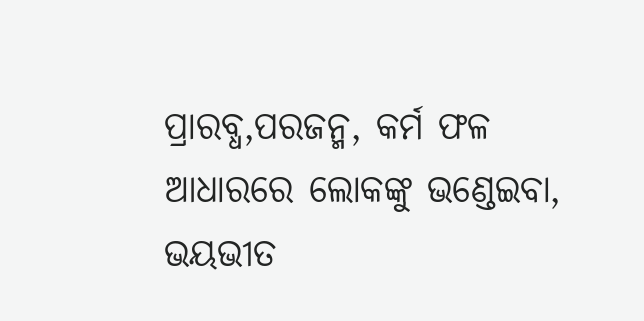ପ୍ରାରବ୍ଧ,ପରଜନ୍ମ, କର୍ମ ଫଳ ଆଧାରରେ ଲୋକଙ୍କୁ ଭଣ୍ଡେଇବା, ଭୟଭୀତ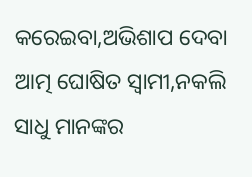କରେଇବା,ଅଭିଶାପ ଦେବା ଆତ୍ମ ଘୋଷିତ ସ୍ୱାମୀ,ନକଲି ସାଧୁ ମାନଙ୍କର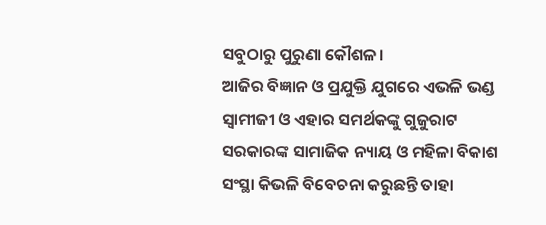ସବୁଠାରୁ ପୁରୁଣା କୌଶଳ।
ଆଜିର ବିଜ୍ଞାନ ଓ ପ୍ରଯୁକ୍ତି ଯୁଗରେ ଏଭଳି ଭଣ୍ଡ ସ୍ୱାମୀଜୀ ଓ ଏହାର ସମର୍ଥକଙ୍କୁ ଗୁଜୁରାଟ ସରକାରଙ୍କ ସାମାଜିକ ନ୍ୟାୟ ଓ ମହିଳା ବିକାଶ ସଂସ୍ଥା କିଭଳି ବିବେଚନା କରୁଛନ୍ତି ତାହା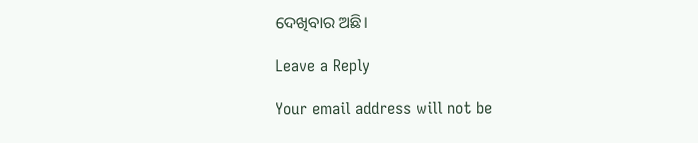ଦେଖିବାର ଅଛି।

Leave a Reply

Your email address will not be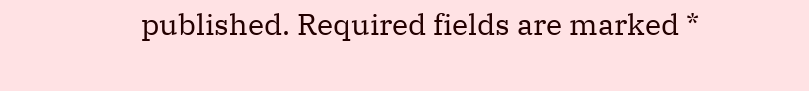published. Required fields are marked *